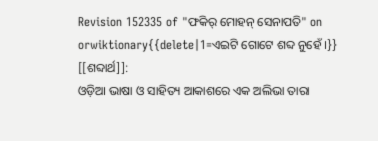Revision 152335 of "ଫକିର୍ ମୋହନ୍ ସେନାପତି" on orwiktionary{{delete|1=ଏଇଟି ଗୋଟେ ଶବ୍ଦ ନୁହେଁ ।}}
[[ଶବ୍ଦାର୍ଥ]]:
ଓଡ଼ିଆ ଭାଷା ଓ ସାହିତ୍ୟ ଆକାଶରେ ଏକ ଅଲିଭା ତାରା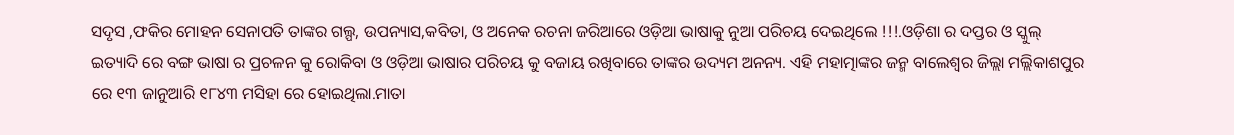ସଦୃସ ,ଫକିର ମୋହନ ସେନାପତି ତାଙ୍କର ଗଲ୍ପ, ଉପନ୍ୟାସ,କବିତା, ଓ ଅନେକ ରଚନା ଜରିଆରେ ଓଡ଼ିଆ ଭାଷାକୁ ନୁଆ ପରିଚୟ ଦେଇଥିଲେ !!!.ଓଡ଼ିଶା ର ଦପ୍ତର ଓ ସ୍କୁଲ୍ ଇତ୍ୟାଦି ରେ ବଙ୍ଗ ଭାଷା ର ପ୍ରଚଳନ କୁ ରୋକିବା ଓ ଓଡ଼ିଆ ଭାଷାର ପରିଚୟ କୁ ବଜାୟ ରଖିବାରେ ତାଙ୍କର ଉଦ୍ୟମ ଅନନ୍ୟ. ଏହି ମହାତ୍ମାଙ୍କର ଜନ୍ମ ବାଲେଶ୍ଵର ଜିଲ୍ଲା ମଲ୍ଲିକାଶପୁର ରେ ୧୩ ଜାନୁଆରି ୧୮୪୩ ମସିହା ରେ ହୋଇଥିଲା.ମାତା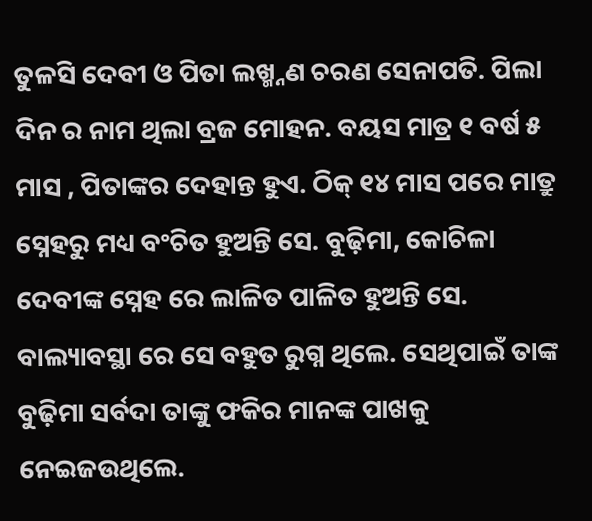ତୁଳସି ଦେବୀ ଓ ପିତା ଲଖ୍ମ୍ନଣ ଚରଣ ସେନାପତି. ପିଲା ଦିନ ର ନାମ ଥିଲା ବ୍ରଜ ମୋହନ. ବୟସ ମାତ୍ର ୧ ବର୍ଷ ୫ ମାସ , ପିତାଙ୍କର ଦେହାନ୍ତ ହୁଏ. ଠିକ୍ ୧୪ ମାସ ପରେ ମାତ୍ରୁ ସ୍ନେହରୁ ମଧ୍ୟ ବଂଚିତ ହୁଅନ୍ତି ସେ. ବୁଢ଼ିମା, କୋଚିଳା ଦେବୀଙ୍କ ସ୍ନେହ ରେ ଲାଳିତ ପାଳିତ ହୁଅନ୍ତି ସେ. ବାଲ୍ୟାବସ୍ଥା ରେ ସେ ବହୁତ ରୁଗ୍ନ ଥିଲେ. ସେଥିପାଇଁ ତାଙ୍କ ବୁଢ଼ିମା ସର୍ବଦା ତାଙ୍କୁ ଫକିର ମାନଙ୍କ ପାଖକୁ ନେଇଜଉଥିଲେ.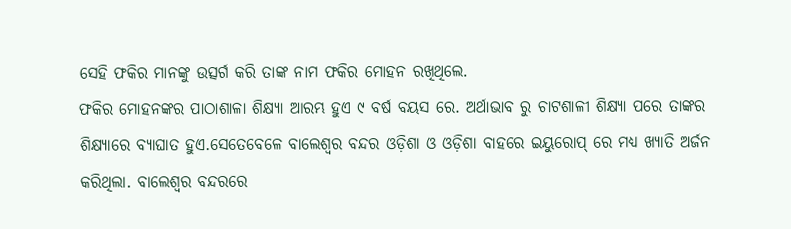ସେହି ଫକିର ମାନଙ୍କୁ ଉତ୍ସର୍ଗ କରି ତାଙ୍କ ନାମ ଫକିର ମୋହନ ରଖିଥିଲେ.
ଫକିର ମୋହନଙ୍କର ପାଠାଶାଳା ଶିକ୍ଷ୍ୟା ଆରମ୍ଭ ହୁଏ ୯ ବର୍ଷ ବୟସ ରେ. ଅର୍ଥାଭାବ ରୁ ଚାଟଶାଳୀ ଶିକ୍ଷ୍ୟା ପରେ ତାଙ୍କର ଶିକ୍ଷ୍ୟାରେ ବ୍ୟାଘାତ ହୁଏ.ସେତେବେଳେ ବାଲେଶ୍ଵର ବନ୍ଦର ଓଡ଼ିଶା ଓ ଓଡ଼ିଶା ବାହରେ ଇୟୁରୋପ୍ ରେ ମଧ୍ୟ ଖ୍ୟାତି ଅର୍ଜନ କରିଥିଲା. ବାଲେଶ୍ଵର ବନ୍ଦରରେ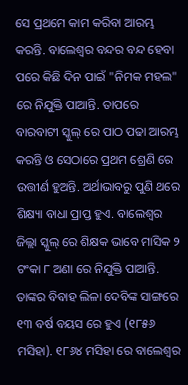ସେ ପ୍ରଥମେ କାମ କରିବା ଆରମ୍ଭ କରନ୍ତି. ବାଲେଶ୍ଵର ବନ୍ଦର ବନ୍ଦ ହେବା ପରେ କିଛି ଦିନ ପାଇଁ "ନିମକ ମହଲ" ରେ ନିଯୁକ୍ତି ପାଆନ୍ତି. ତାପରେ ବାରବାଟୀ ସ୍କୁଲ୍ ରେ ପାଠ ପଢା ଆରମ୍ଭ କରନ୍ତି ଓ ସେଠାରେ ପ୍ରଥମ ଶ୍ରେଣି ରେ ଉତ୍ତୀର୍ଣ ହୁଅନ୍ତି. ଅର୍ଥାଭାବରୁ ପୁଣି ଥରେ ଶିକ୍ଷ୍ୟା ବାଧା ପ୍ରାପ୍ତ ହୁଏ. ବାଲେଶ୍ଵର ଜିଲ୍ଲା ସ୍କୁଲ୍ ରେ ଶିକ୍ଷକ ଭାବେ ମାସିକ ୨ ଟଂକା ୮ ଅଣା ରେ ନିଯୁକ୍ତି ପାଆନ୍ତି. ତାଙ୍କର ବିବାହ ଲିଳା ଦେବିଙ୍କ ସାଙ୍ଗରେ ୧୩ ବର୍ଷ ବୟସ ରେ ହୁଏ (୧୮୫୬ ମସିହା). ୧୮୬୪ ମସିହା ରେ ବାଲେଶ୍ଵର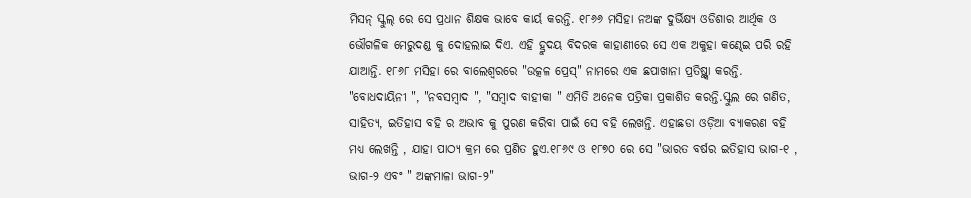ମିସନ୍ ସ୍କୁଲ୍ ରେ ସେ ପ୍ରଧାନ ଶିକ୍ଷକ ଭାବେ କାର୍ୟ କରନ୍ତି. ୧୮୬୬ ମସିହା ନଅଙ୍କ ଦୁର୍ଭିକ୍ଷ୍ୟ ଓଡିଶାର ଆର୍ଥିକ ଓ ଭୌଗଳିକ ମେରୁଦଣ୍ଡ କୁ ଦୋହଲାଇ ଦିଏ. ଏହି ହ୍ରୁଦୟ ବିଦରକ କାହାଣୀରେ ସେ ଏକ ଅକୁହା କଣ୍ଢେଇ ପରି ରହି ଯାଆନ୍ତି. ୧୮୬୮ ମସିହା ରେ ବାଲେଶ୍ଵରରେ "ଉତ୍କଳ ପ୍ରେସ୍" ନାମରେ ଏକ ଛପାଖାନା ପ୍ରତିଷ୍ଥ୍ସା କରନ୍ତି. "ବୋଧଦାୟିନୀ ", "ନବସମ୍ବାଦ ", "ସମ୍ବାଦ ବାହୀକା " ଏମିତି ଅନେକ ପତ୍ରିକା ପ୍ରକାଶିତ କରନ୍ତି.ସ୍କୁଲ ରେ ଗଣିତ, ସାହିତ୍ୟ, ଇତିହାସ ବହି ର ଅଭାବ କୁ ପୁରଣ କରିବା ପାଇଁ ସେ ବହି ଲେଖନ୍ତି. ଏହାଛଡା ଓଡ଼ିଆ ବ୍ୟାକରଣ ବହି ମଧ୍ୟ ଲେଖନ୍ତି , ଯାହା ପାଠ୍ୟ କ୍ରମ ରେ ପ୍ରଣିତ ହୁଏ.୧୮୬୯ ଓ ୧୮୭୦ ରେ ସେ "ଭାରତ ବର୍ଷର ଇତିହାସ ଭାଗ-୧ , ଭାଗ-୨ ଏବଂ " ଅଙ୍କମାଳା ଭାଗ-୨"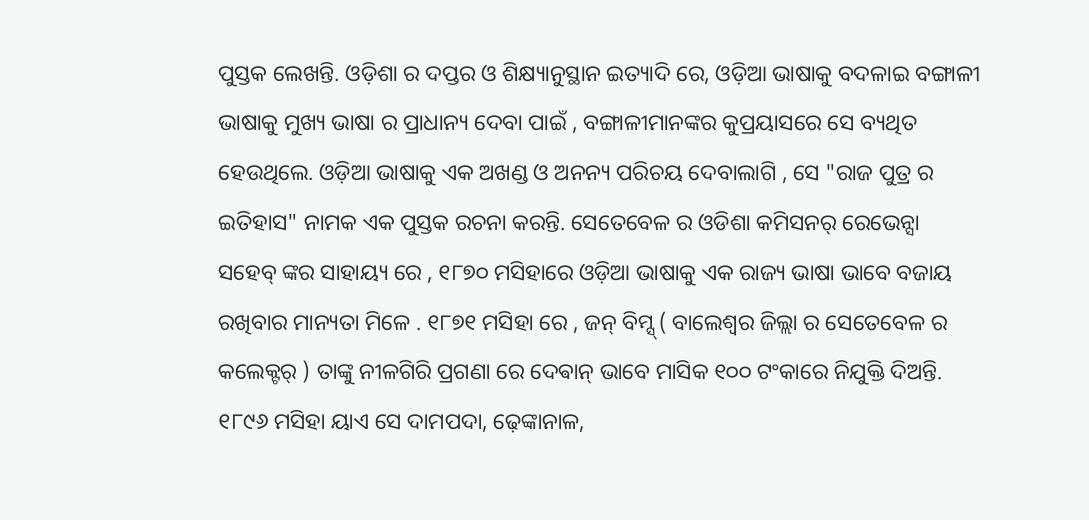ପୁସ୍ତକ ଲେଖନ୍ତି. ଓଡ଼ିଶା ର ଦପ୍ତର ଓ ଶିକ୍ଷ୍ୟାନୁସ୍ଥାନ ଇତ୍ୟାଦି ରେ, ଓଡ଼ିଆ ଭାଷାକୁ ବଦଳାଇ ବଙ୍ଗାଳୀ ଭାଷାକୁ ମୁଖ୍ୟ ଭାଷା ର ପ୍ରାଧାନ୍ୟ ଦେବା ପାଇଁ , ବଙ୍ଗାଳୀମାନଙ୍କର କୁପ୍ରୟାସରେ ସେ ବ୍ୟଥିତ ହେଉଥିଲେ. ଓଡ଼ିଆ ଭାଷାକୁ ଏକ ଅଖଣ୍ଡ ଓ ଅନନ୍ୟ ପରିଚୟ ଦେବାଲାଗି , ସେ "ରାଜ ପୁତ୍ର ର ଇତିହାସ" ନାମକ ଏକ ପୁସ୍ତକ ରଚନା କରନ୍ତି. ସେତେବେଳ ର ଓଡିଶା କମିସନର୍ ରେଭେନ୍ସା ସହେବ୍ ଙ୍କର ସାହାୟ୍ୟ ରେ , ୧୮୭୦ ମସିହାରେ ଓଡ଼ିଆ ଭାଷାକୁ ଏକ ରାଜ୍ୟ ଭାଷା ଭାବେ ବଜାୟ ରଖିବାର ମାନ୍ୟତା ମିଳେ . ୧୮୭୧ ମସିହା ରେ , ଜନ୍ ବିମ୍ସ୍ ( ବାଲେଶ୍ଵର ଜିଲ୍ଲା ର ସେତେବେଳ ର କଲେକ୍ଟର୍ ) ତାଙ୍କୁ ନୀଳଗିରି ପ୍ରଗଣା ରେ ଦେଵାନ୍ ଭାବେ ମାସିକ ୧୦୦ ଟଂକାରେ ନିଯୁକ୍ତି ଦିଅନ୍ତି. ୧୮୯୬ ମସିହା ୟାଏ ସେ ଦାମପଦା, ଢ଼େଙ୍କାନାଳ,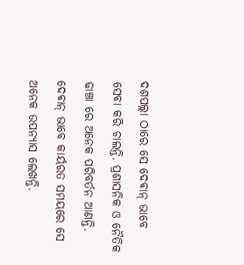ଦଶପଲ୍ଲା ଠାରେ ସେ ଦେଵାନ୍ ଭାବେ ସେବା କରି ଚାଲନ୍ତି. ପ୍ରଶାସନିକ ଓ ନୈତିକ ଢାଞ୍ଚା ରେ ଅନେକ ପରିବର୍ତନ ଆଣନ୍ତି. ଦେଵାନ୍ ଭାବେ କାର୍ୟରତ ସମୟରେ ସେ ଅନେକ ଉପନ୍ୟାସ ଲେଖନ୍ତି.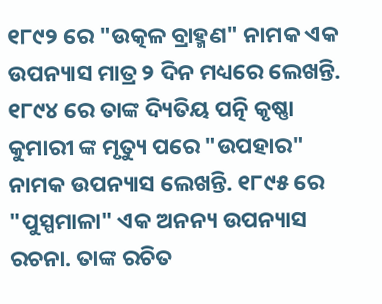୧୮୯୨ ରେ "ଉତ୍କଳ ବ୍ରାହ୍ମଣ" ନାମକ ଏକ ଉପନ୍ୟାସ ମାତ୍ର ୨ ଦିନ ମଧ୍ୟରେ ଲେଖନ୍ତି. ୧୮୯୪ ରେ ତାଙ୍କ ଦ୍ୟିତିୟ ପତ୍ନି କୃଷ୍ଣା କୁମାରୀ ଙ୍କ ମୃତ୍ୟୁ ପରେ "ଉପହାର" ନାମକ ଉପନ୍ୟାସ ଲେଖନ୍ତି. ୧୮୯୫ ରେ "ପୁସ୍ପମାଳା" ଏକ ଅନନ୍ୟ ଉପନ୍ୟାସ ରଚନା. ତାଙ୍କ ରଚିତ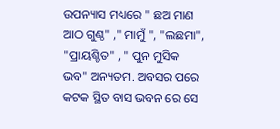ଉପନ୍ୟାସ ମଧ୍ୟରେ " ଛଅ ମାଣ ଆଠ ଗୁଣ୍ଠ" ," ମାମୁଁ ", "ଲଛମା", "ପ୍ରାୟଶ୍ଚିତ" , " ପୁନ ମୁସିକ ଭବ" ଅନ୍ୟତମ. ଅବସର ପରେ କଟକ ସ୍ଥିତ ବାସ ଭବନ ରେ ସେ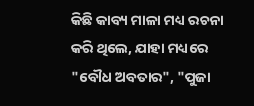କିଛି କାବ୍ୟ ମାଳା ମଧ୍ୟ ରଚନା କରି ଥିଲେ, ଯାହା ମଧ୍ୟରେ "ବୌଧ ଅବତାର", "ପୁଜା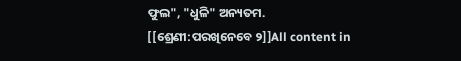ଫୁଲ", "ଧୁଳି" ଅନ୍ୟତମ.
[[ଶ୍ରେଣୀ:ପରଖିନେବେ ୨]]All content in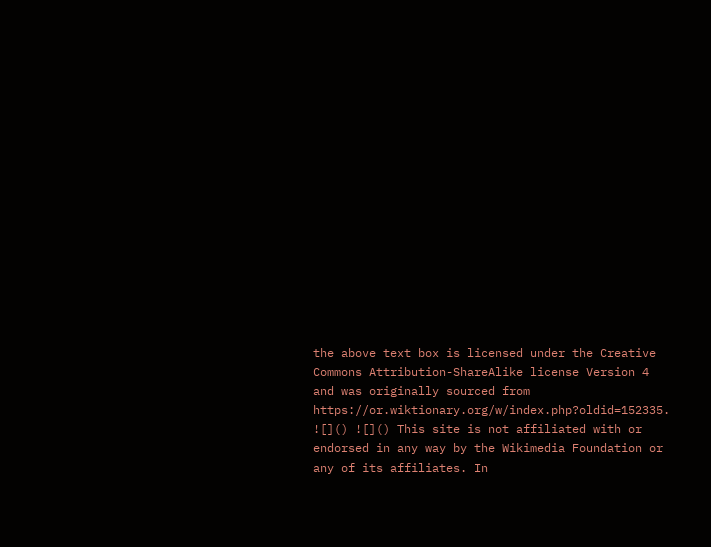the above text box is licensed under the Creative Commons Attribution-ShareAlike license Version 4 and was originally sourced from https://or.wiktionary.org/w/index.php?oldid=152335.
![]() ![]() This site is not affiliated with or endorsed in any way by the Wikimedia Foundation or any of its affiliates. In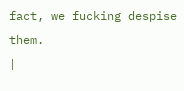fact, we fucking despise them.
|